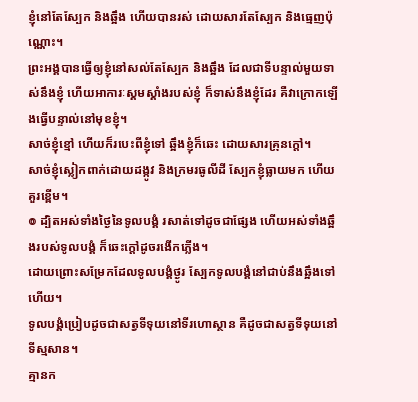ខ្ញុំនៅតែស្បែក និងឆ្អឹង ហើយបានរស់ ដោយសារតែស្បែក និងធ្មេញប៉ុណ្ណោះ។
ព្រះអង្គបានធ្វើឲ្យខ្ញុំនៅសល់តែស្បែក និងឆ្អឹង ដែលជាទីបន្ទាល់មួយទាស់នឹងខ្ញុំ ហើយអាការៈស្គមស្គាំងរបស់ខ្ញុំ ក៏ទាស់នឹងខ្ញុំដែរ គឺវាក្រោកឡើងធ្វើបន្ទាល់នៅមុខខ្ញុំ។
សាច់ខ្ញុំខ្មៅ ហើយក៏របេះពីខ្ញុំទៅ ឆ្អឹងខ្ញុំក៏ឆេះ ដោយសារគ្រុនក្តៅ។
សាច់ខ្ញុំស្លៀកពាក់ដោយដង្កូវ និងក្រមរធូលីដី ស្បែកខ្ញុំធ្លាយមក ហើយគួរខ្ពើម។
៙ ដ្បិតអស់ទាំងថ្ងៃនៃទូលបង្គំ រសាត់ទៅដូចជាផ្សែង ហើយអស់ទាំងឆ្អឹងរបស់ទូលបង្គំ ក៏ឆេះក្តៅដូចរងើកភ្លើង។
ដោយព្រោះសម្រែកដែលទូលបង្គំថ្ងូរ ស្បែកទូលបង្គំនៅជាប់នឹងឆ្អឹងទៅហើយ។
ទូលបង្គំប្រៀបដូចជាសត្វទីទុយនៅទីរហោស្ថាន គឺដូចជាសត្វទីទុយនៅទីស្មសាន។
គ្មានក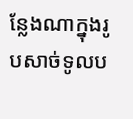ន្លែងណាក្នុងរូបសាច់ទូលប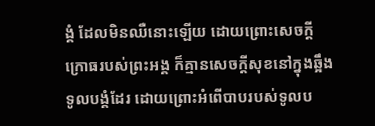ង្គំ ដែលមិនឈឺនោះឡើយ ដោយព្រោះសេចក្ដីក្រោធរបស់ព្រះអង្គ ក៏គ្មានសេចក្ដីសុខនៅក្នុងឆ្អឹងទូលបង្គំដែរ ដោយព្រោះអំពើបាបរបស់ទូលប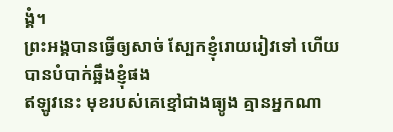ង្គំ។
ព្រះអង្គបានធ្វើឲ្យសាច់ ស្បែកខ្ញុំរោយរៀវទៅ ហើយបានបំបាក់ឆ្អឹងខ្ញុំផង
ឥឡូវនេះ មុខរបស់គេខ្មៅជាងធ្យូង គ្មានអ្នកណា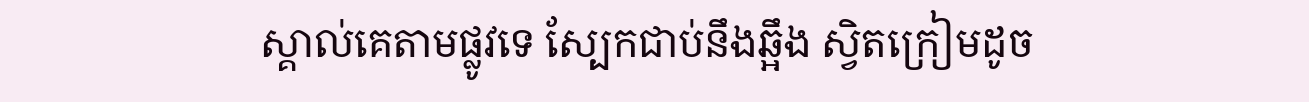ស្គាល់គេតាមផ្លូវទេ ស្បែកជាប់នឹងឆ្អឹង ស្វិតក្រៀមដូច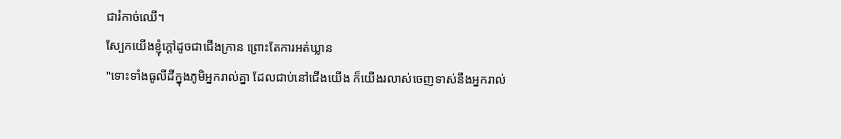ជារំកាច់ឈើ។
ស្បែកយើងខ្ញុំក្តៅដូចជាជើងក្រាន ព្រោះតែការអត់ឃ្លាន
"ទោះទាំងធូលីដីក្នុងភូមិអ្នករាល់គ្នា ដែលជាប់នៅជើងយើង ក៏យើងរលាស់ចេញទាស់នឹងអ្នករាល់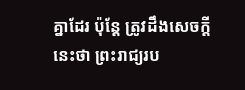គ្នាដែរ ប៉ុន្តែ ត្រូវដឹងសេចក្តីនេះថា ព្រះរាជ្យរប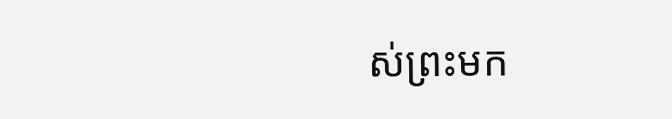ស់ព្រះមក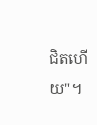ជិតហើយ"។